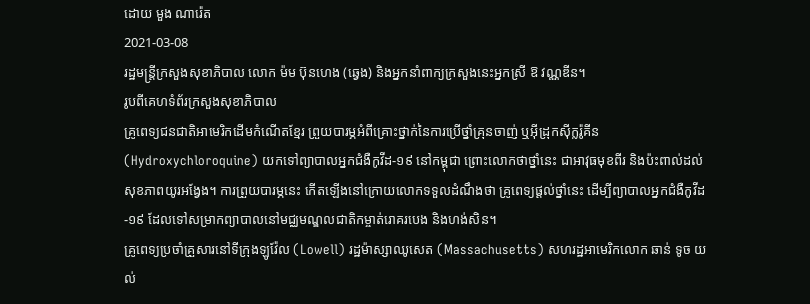ដោយ មួង ណារ៉េត
2021-03-08
រដ្ឋមន្ត្រីក្រសួងសុខាភិបាល លោក ម៉ម ប៊ុនហេង (ឆ្វេង) និងអ្នកនាំពាក្យក្រសួងនេះអ្នកស្រី ឱ វណ្ណឌីន។
រូបពីគេហទំព័រក្រសួងសុខាភិបាល
គ្រូពេទ្យជនជាតិអាមេរិកដើមកំណើតខ្មែរ ព្រួយបារម្ភអំពីគ្រោះថ្នាក់នៃការប្រើថ្នាំគ្រុនចាញ់ ឬអ៊ីដ្រុកស៊ីក្លរ៉ូគីន (Hydroxychloroquine) យកទៅព្យាបាលអ្នកជំងឺកូវីដ-១៩ នៅកម្ពុជា ព្រោះលោកថាថ្នាំនេះ ជាអាវុធមុខពីរ និងប៉ះពាល់ដល់សុខភាពយូរអង្វែង។ ការព្រួយបារម្ភនេះ កើតឡើងនៅក្រោយលោកទទួលដំណឹងថា គ្រូពេទ្យផ្ដល់ថ្នាំនេះ ដើម្បីព្យាបាលអ្នកជំងឺកូវីដ-១៩ ដែលទៅសម្រាកព្យាបាលនៅមជ្ឈមណ្ឌលជាតិកម្ចាត់រោគរបេង និងហង់សិន។
គ្រូពេទ្យប្រចាំគ្រួសារនៅទីក្រុងឡូវ៉ែល (Lowell) រដ្ឋម៉ាស្សាឈូសេត (Massachusetts) សហរដ្ឋអាមេរិកលោក ឆាន់ ទូច យល់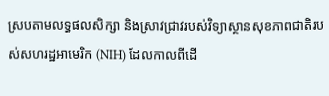ស្របតាមលទ្ធផលសិក្សា និងស្រាវជ្រាវរបស់វិទ្យាស្ថានសុខភាពជាតិរបស់សហរដ្ឋអាមេរិក (NIH) ដែលកាលពីដើ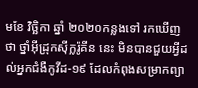មខែ វិច្ឆិកា ឆ្នាំ ២០២០កន្លងទៅ រកឃើញថា ថ្នាំអ៊ីដ្រុកស៊ីក្លរ៉ូគីន នេះ មិនបានជួយអ្វីដល់អ្នកជំងឺកូវីដ-១៩ ដែលកំពុងសម្រាកព្យា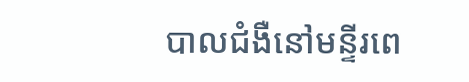បាលជំងឺនៅមន្ទីរពេ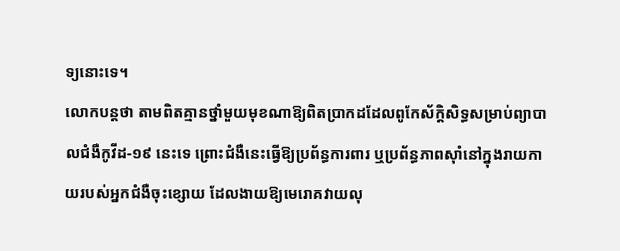ទ្យនោះទេ។
លោកបន្តថា តាមពិតគ្មានថ្នាំមួយមុខណាឱ្យពិតប្រាកដដែលពូកែស័ក្ដិសិទ្ធសម្រាប់ព្យាបាលជំងឺកូវីដ-១៩ នេះទេ ព្រោះជំងឺនេះធ្វើឱ្យប្រព័ន្ធការពារ ឬប្រព័ន្ធភាពស៊ាំនៅក្នុងរាយកាយរបស់អ្នកជំងឺចុះខ្សោយ ដែលងាយឱ្យមេរោគវាយលុ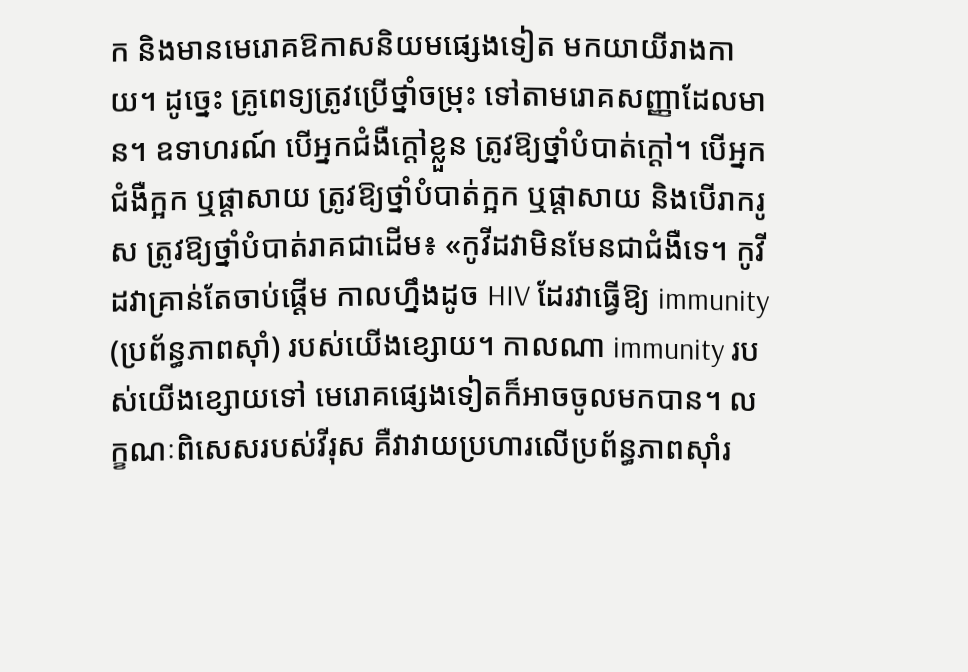ក និងមានមេរោគឱកាសនិយមផ្សេងទៀត មកយាយីរាងកាយ។ ដូច្នេះ គ្រូពេទ្យត្រូវប្រើថ្នាំចម្រុះ ទៅតាមរោគសញ្ញាដែលមាន។ ឧទាហរណ៍ បើអ្នកជំងឺក្ដៅខ្លួន ត្រូវឱ្យថ្នាំបំបាត់ក្ដៅ។ បើអ្នកជំងឺក្អក ឬផ្ដាសាយ ត្រូវឱ្យថ្នាំបំបាត់ក្អក ឬផ្ដាសាយ និងបើរាករូស ត្រូវឱ្យថ្នាំបំបាត់រាគជាដើម៖ «កូវីដវាមិនមែនជាជំងឺទេ។ កូវីដវាគ្រាន់តែចាប់ផ្ដើម កាលហ្នឹងដូច HIV ដែរវាធ្វើឱ្យ immunity (ប្រព័ន្ធភាពស៊ាំ) របស់យើងខ្សោយ។ កាលណា immunity របស់យើងខ្សោយទៅ មេរោគផ្សេងទៀតក៏អាចចូលមកបាន។ លក្ខណៈពិសេសរបស់វីរុស គឺវាវាយប្រហារលើប្រព័ន្ធភាពស៊ាំរ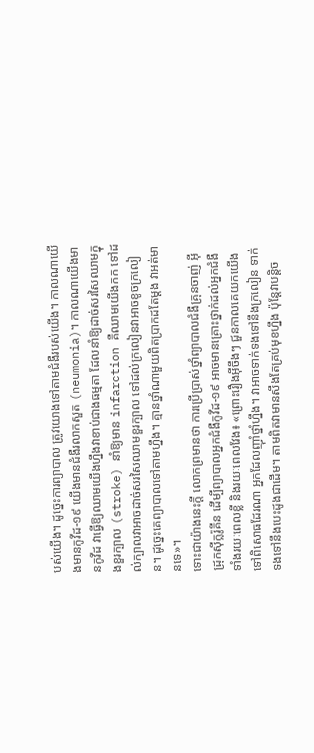បស់យើង។ ដូច្នេះការព្យាបាល ត្រូវយោងទៅតាមជំងឺរបស់យើង។ កាលណាយើងមានកូវីដ-១៩ យើងមានជំងឺរលាកសួត (neumonia)។ កាលណាយើងមានកូវីដ វាធ្វើឱ្យឈាមយើងហ្នឹងវាខាប់ជាងធម្មតា ដែលនាំឱ្យដាច់សរសៃឈាមក្នុងខួរក្បាល (stroke) នាំឱ្យមាន infarction គឺឈាមយើងកក ទៅដល់ក្បាលវាអាចដាច់សរសៃឈាមខួរក្បាល ទៅដល់ក្រលៀនវាអាចខូចក្រលៀន។ ដូច្នេះគេព្យាបាលទៅតាមហ្នឹង។ គ្មានថ្នាំណាមួយពិតប្រាកដតែម្ដង វាអត់មានទេ»។
ទោះជាយ៉ាងនេះក្ដី លោកព្រមានថា ការប្រើប្រាស់ថ្នាំព្យាបាលជំងឺគ្រុនចាញ់ អ៊ីដ្រុកស៊ីក្លរ៉ូគីន ដើម្បីព្យាបាលអ្នកជំងឺកូវីដ-១៩ អាចមានគ្រោះថ្នាក់ដល់អ្នកជំងឺទាំងរយៈពេលខ្លី និងរយៈពេលវែង៖ «ព្រោះរឿងអ៊ីចឹងៗ ជួនកាលគេយកយើងទៅពិសោធដែរណា អ្នកដែលញ៉ាំថ្នាំហ្នឹង។ វាអាចទាក់ទងទៅនឹងក្រលៀន ទាក់ទងទៅនឹងបេះដូងជាដើម។ តាមពិតវាមានសឹងតែគ្រប់មុខហ្នឹង ប៉ុន្តែវាបន្តិច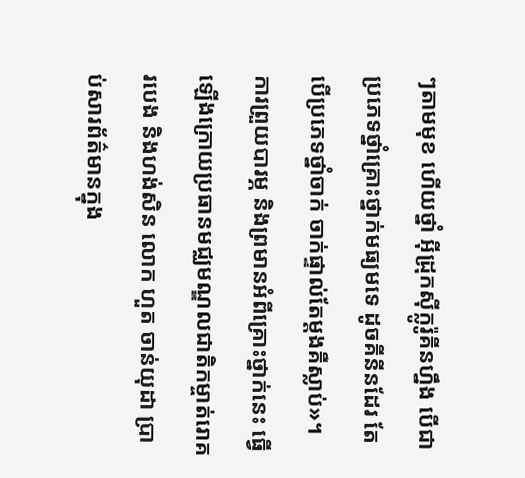ៗតាមមុខ ហើយថ្នាំ អ៊ីដ្រុកស៊ីក្លូរ៉ូគីនហ្នឹង បើជាប្រភេទថ្នាំគ្រោះថ្នាក់មធ្យមទេ ដូចគីនីនដែរ តែបើប្រភេទថ្នាំចាក់ ចាក់ផ្ទាល់តែម្ដងគឺស្លាប់»។
ការព្រួយបារម្ភ និងព្រមានអំពីគ្រោះថ្នាក់នេះ ធ្វើឡើងក្រោយប្រធានមជ្ឈមណ្ឌលជាតិកម្ចាត់រោគរបេង និងហង់សិន លោក ហួត ចាន់យុដា ប្រាប់សារព័ត៌មានក្នុង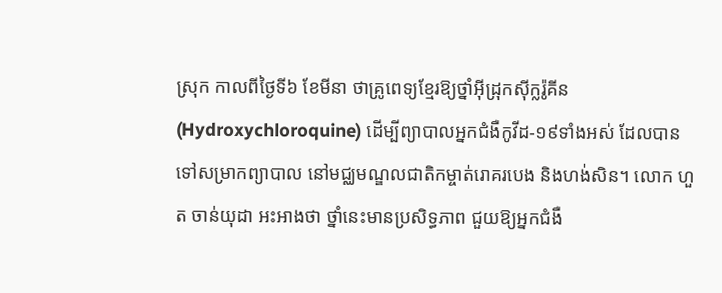ស្រុក កាលពីថ្ងៃទី៦ ខែមីនា ថាគ្រូពេទ្យខ្មែរឱ្យថ្នាំអ៊ីដ្រុកស៊ីក្លរ៉ូគីន (Hydroxychloroquine) ដើម្បីព្យាបាលអ្នកជំងឺកូវីដ-១៩ទាំងអស់ ដែលបានទៅសម្រាកព្យាបាល នៅមជ្ឈមណ្ឌលជាតិកម្ចាត់រោគរបេង និងហង់សិន។ លោក ហួត ចាន់យុដា អះអាងថា ថ្នាំនេះមានប្រសិទ្ធភាព ជួយឱ្យអ្នកជំងឺ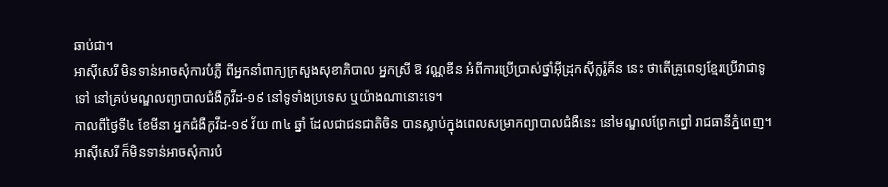ឆាប់ជា។
អាស៊ីសេរី មិនទាន់អាចសុំការបំភ្លឺ ពីអ្នកនាំពាក្យក្រសួងសុខាភិបាល អ្នកស្រី ឱ វណ្ណឌីន អំពីការប្រើប្រាស់ថ្នាំអ៊ីដ្រុកស៊ីក្លរ៉ូគីន នេះ ថាតើគ្រូពេទ្យខ្មែរប្រើវាជាទូទៅ នៅគ្រប់មណ្ឌលព្យាបាលជំងឺកូវីដ-១៩ នៅទូទាំងប្រទេស ឬយ៉ាងណានោះទេ។
កាលពីថ្ងៃទី៤ ខែមីនា អ្នកជំងឺកូវីដ-១៩ វ័យ ៣៤ ឆ្នាំ ដែលជាជនជាតិចិន បានស្លាប់ក្នុងពេលសម្រាកព្យាបាលជំងឺនេះ នៅមណ្ឌលព្រែកព្នៅ រាជធានីភ្នំពេញ។ អាស៊ីសេរី ក៏មិនទាន់អាចសុំការបំ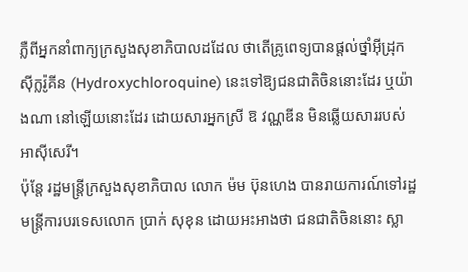ភ្លឺពីអ្នកនាំពាក្យក្រសួងសុខាភិបាលដដែល ថាតើគ្រូពេទ្យបានផ្តល់ថ្នាំអ៊ីដ្រុកស៊ីក្លរ៉ូគីន (Hydroxychloroquine) នេះទៅឱ្យជនជាតិចិននោះដែរ ឬយ៉ាងណា នៅឡើយនោះដែរ ដោយសារអ្នកស្រី ឱ វណ្ណឌីន មិនឆ្លើយសាររបស់អាស៊ីសេរី។
ប៉ុន្តែ រដ្ឋមន្ត្រីក្រសួងសុខាភិបាល លោក ម៉ម ប៊ុនហេង បានរាយការណ៍ទៅរដ្ឋមន្ត្រីការបរទេសលោក ប្រាក់ សុខុន ដោយអះអាងថា ជនជាតិចិននោះ ស្លា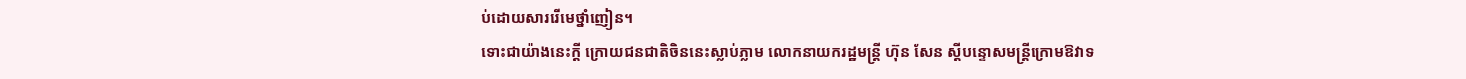ប់ដោយសាររើមេថ្នាំញៀន។
ទោះជាយ៉ាងនេះក្ដី ក្រោយជនជាតិចិននេះស្លាប់ភ្លាម លោកនាយករដ្ឋមន្ត្រី ហ៊ុន សែន ស្តីបន្ទោសមន្ត្រីក្រោមឱវាទ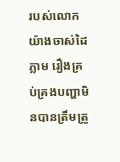របស់លោកយ៉ាងចាស់ដៃភ្លាម រឿងគ្រប់គ្រងបញ្ហាមិនបានត្រឹមត្រូ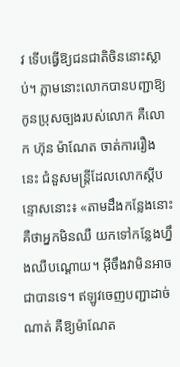វ ទើបធ្វើឱ្យជនជាតិចិននោះស្លាប់។ ភ្លាមនោះលោកបានបញ្ជាឱ្យកូនប្រុសច្បងរបស់លោក គឺលោក ហ៊ុន ម៉ាណែត ចាត់ការរឿងនេះ ជំនួសមន្ត្រីដែលលោកស្ដីបន្ទោសនោះ៖ «តាមដឹងកន្លែងនោះ គឺថាអ្នកមិនឈឺ យកទៅកន្លែងហ្នឹងឈឺបណ្ដោយ។ អ៊ីចឹងវាមិនអាចជាបានទេ។ ឥឡូវចេញបញ្ជាដាច់ណាត់ គឺឱ្យម៉ាណែត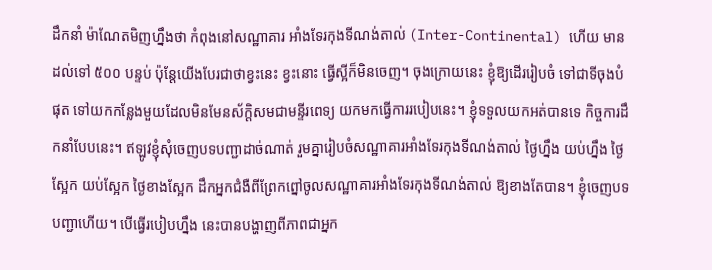ដឹកនាំ ម៉ាណែតមិញហ្នឹងថា កំពុងនៅសណ្ឋាគារ អាំងទែរកុងទីណង់តាល់ (Inter-Continental) ហើយ មានដល់ទៅ ៥០០ បន្ទប់ ប៉ុន្តែយើងបែរជាថាខ្វះនេះ ខ្វះនោះ ធ្វើស្អីក៏មិនចេញ។ ចុងក្រោយនេះ ខ្ញុំឱ្យដើររៀបចំ ទៅជាទីចុងបំផុត ទៅយកកន្លែងមួយដែលមិនមែនស័ក្ដិសមជាមន្ទីរពេទ្យ យកមកធ្វើការរបៀបនេះ។ ខ្ញុំទទួលយកអត់បានទេ កិច្ចការដឹកនាំបែបនេះ។ ឥឡូវខ្ញុំសុំចេញបទបញ្ជាដាច់ណាត់ រួមគ្នារៀបចំសណ្ឋាគារអាំងទែរកុងទីណង់តាល់ ថ្ងៃហ្នឹង យប់ហ្នឹង ថ្ងៃស្អែក យប់ស្អែក ថ្ងៃខាងស្អែក ដឹកអ្នកជំងឺពីព្រែកព្នៅចូលសណ្ឋាគារអាំងទែរកុងទីណង់តាល់ ឱ្យខាងតែបាន។ ខ្ញុំចេញបទបញ្ជាហើយ។ បើធ្វើរបៀបហ្នឹង នេះបានបង្ហាញពីភាពជាអ្នក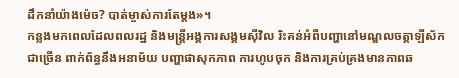ដឹកនាំយ៉ាងម៉េច? បាត់ម្ចាស់ការតែម្ដង»។
កន្លងមកពេលដែលពលរដ្ឋ និងមន្ត្រីអង្គការសង្គមស៊ីវិល រិះគន់អំពីបញ្ហានៅមណ្ឌលចត្តាឡីស័កជាច្រើន ពាក់ព័ន្ធនឹងអនាម័យ បញ្ហាផាសុកភាព ការហូបចុក និងការគ្រប់គ្រងមានភាពឆ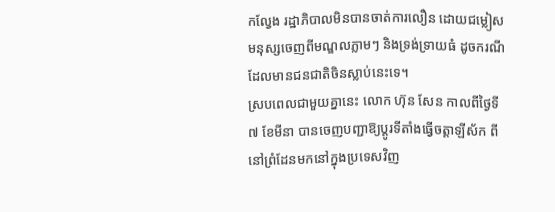កល្វែង រដ្ឋាភិបាលមិនបានចាត់ការលឿន ដោយជម្លៀសមនុស្សចេញពីមណ្ឌលភ្លាមៗ និងទ្រង់ទ្រាយធំ ដូចករណីដែលមានជនជាតិចិនស្លាប់នេះទេ។
ស្របពេលជាមួយគ្នានេះ លោក ហ៊ុន សែន កាលពីថ្ងៃទី៧ ខែមីនា បានចេញបញ្ជាឱ្យប្តូរទីតាំងធ្វើចត្តាឡីស័ក ពីនៅព្រំដែនមកនៅក្នុងប្រទេសវិញ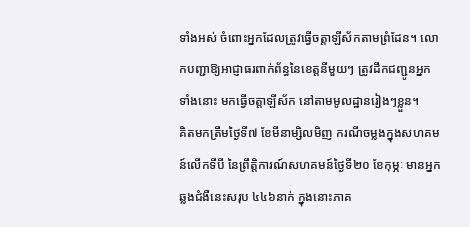ទាំងអស់ ចំពោះអ្នកដែលត្រូវធ្វើចត្តាឡីស័កតាមព្រំដែន។ លោកបញ្ជាឱ្យអាជ្ញាធរពាក់ព័ន្ធនៃខេត្តនីមួយៗ ត្រូវដឹកជញ្ជូនអ្នកទាំងនោះ មកធ្វើចត្តាឡីស័ក នៅតាមមូលដ្ឋានរៀងៗខ្លួន។
គិតមកត្រឹមថ្ងៃទី៧ ខែមីនាម្សិលមិញ ករណីចម្លងក្នុងសហគមន៍លើកទីបី នៃព្រឹត្តិការណ៍សហគមន៍ថ្ងៃទី២០ ខែកុម្ភៈ មានអ្នកឆ្លងជំងឺនេះសរុប ៤៤៦នាក់ ក្នុងនោះភាគ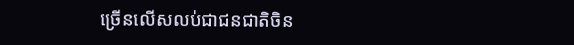ច្រើនលើសលប់ជាជនជាតិចិន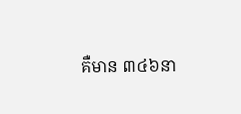គឺមាន ៣៤៦នា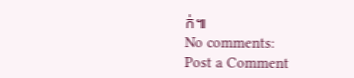ក់៕
No comments:
Post a Comment